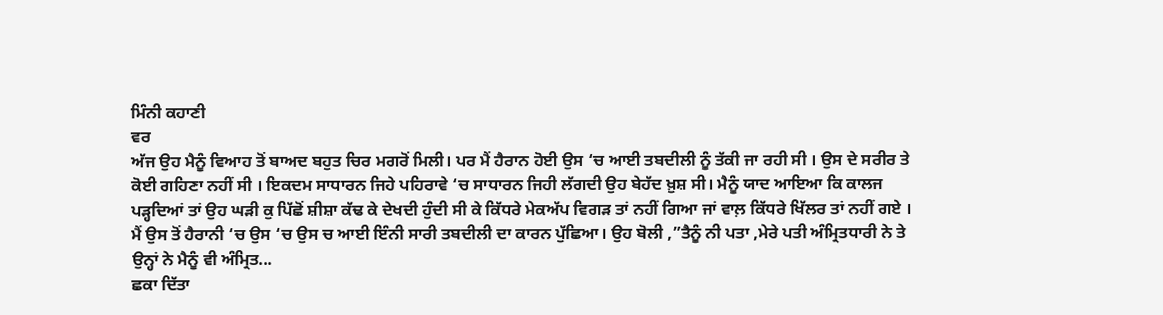ਮਿੰਨੀ ਕਹਾਣੀ
ਵਰ
ਅੱਜ ਉਹ ਮੈਨੂੰ ਵਿਆਹ ਤੋਂ ਬਾਅਦ ਬਹੁਤ ਚਿਰ ਮਗਰੋਂ ਮਿਲੀ। ਪਰ ਮੈਂ ਹੈਰਾਨ ਹੋਈ ਉਸ ‘ਚ ਆਈ ਤਬਦੀਲੀ ਨੂੰ ਤੱਕੀ ਜਾ ਰਹੀ ਸੀ । ਉਸ ਦੇ ਸਰੀਰ ਤੇ ਕੋਈ ਗਹਿਣਾ ਨਹੀਂ ਸੀ । ਇਕਦਮ ਸਾਧਾਰਨ ਜਿਹੇ ਪਹਿਰਾਵੇ ‘ਚ ਸਾਧਾਰਨ ਜਿਹੀ ਲੱਗਦੀ ਉਹ ਬੇਹੱਦ ਖ਼ੁਸ਼ ਸੀ। ਮੈਨੂੰ ਯਾਦ ਆਇਆ ਕਿ ਕਾਲਜ ਪੜ੍ਹਦਿਆਂ ਤਾਂ ਉਹ ਘੜੀ ਕੁ ਪਿੱਛੋਂ ਸ਼ੀਸ਼ਾ ਕੱਢ ਕੇ ਦੇਖਦੀ ਹੁੰਦੀ ਸੀ ਕੇ ਕਿੱਧਰੇ ਮੇਕਅੱਪ ਵਿਗੜ ਤਾਂ ਨਹੀਂ ਗਿਆ ਜਾਂ ਵਾਲ਼ ਕਿੱਧਰੇ ਖਿੱਲਰ ਤਾਂ ਨਹੀਂ ਗਏ ।
ਮੈਂ ਉਸ ਤੋਂ ਹੈਰਾਨੀ ‘ਚ ਉਸ ‘ਚ ਉਸ ਚ ਆਈ ਇੰਨੀ ਸਾਰੀ ਤਬਦੀਲੀ ਦਾ ਕਾਰਨ ਪੁੱਛਿਆ। ਉਹ ਬੋਲੀ ,”ਤੈਨੂੰ ਨੀ ਪਤਾ ,ਮੇਰੇ ਪਤੀ ਅੰਮ੍ਰਿਤਧਾਰੀ ਨੇ ਤੇ ਉਨ੍ਹਾਂ ਨੇ ਮੈਨੂੰ ਵੀ ਅੰਮ੍ਰਿਤ...
ਛਕਾ ਦਿੱਤਾ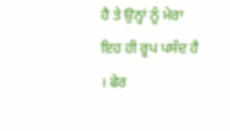ਹੈ ਤੇ ਉਨ੍ਹਾਂ ਨੂੰ ਮੇਰਾ ਇਹ ਹੀ ਰੂਪ ਪਸੰਦ ਹੈ । ਫੇਰ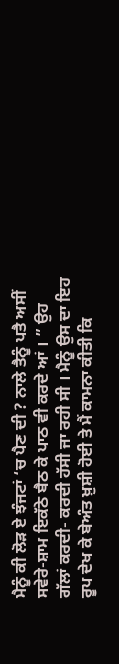ਮੈਨੂੰ ਕੀ ਲੋੜ ਏ ਝੰਜਟਾਂ ‘ਚ ਪੈਣ ਦੀ ? ਨਾਲੇ ਤੈਨੂੰ ਪਤੈ ਅਸੀਂ ਸਵੇਰੇ-ਸ਼ਾਮ ਇਕੱਠੇ ਬੈਠ ਕੇ ਪਾਠ ਵੀ ਕਰਦੇ ਆਂ । ” ਉਹ ਗੱਲਾਂ ਕਰਦੀ- ਕਰਦੀ ਹੱਸੀ ਜਾ ਰਹੀ ਸੀ । ਮੈਨੂੰ ਉਸ ਦਾ ਇਹ ਰੂਪ ਦੇਖ ਕੇ ਬੇਅੰਤ ਖ਼ੁਸ਼ੀ ਹੋਈ ਤੇ ਮੈਂ ਕਾਮਨਾ ਕੀਤੀ ਕਿ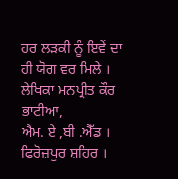ਹਰ ਲੜਕੀ ਨੂੰ ਇਵੇਂ ਦਾ ਹੀ ਯੋਗ ਵਰ ਮਿਲੇ ।
ਲੇਖਿਕਾ ਮਨਪ੍ਰੀਤ ਕੌਰ ਭਾਟੀਆ,
ਐਮ. ਏ ,ਬੀ .ਐੱਡ ।
ਫਿਰੋਜ਼ਪੁਰ ਸ਼ਹਿਰ ।